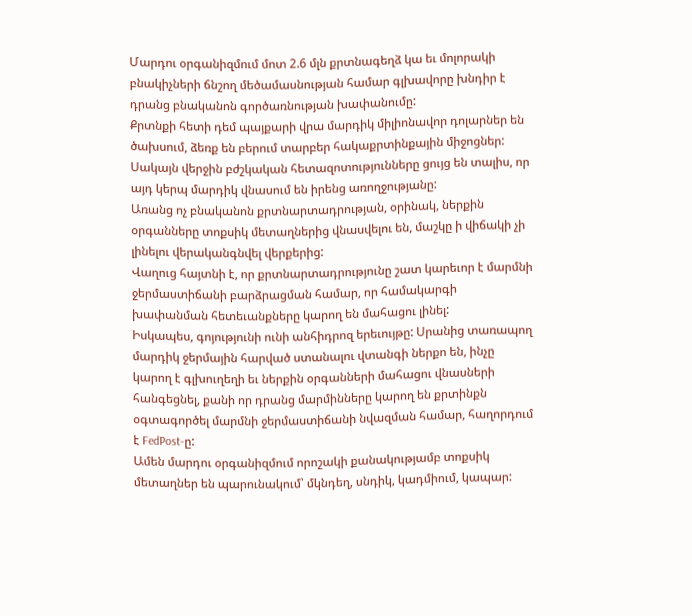Մարդու օրգանիզմում մոտ 2.6 մլն քրտնագեղձ կա եւ մոլորակի բնակիչների ճնշող մեծամասնության համար գլխավորը խնդիր է դրանց բնականոն գործառնության խափանումը:
Քրտնքի հետի դեմ պայքարի վրա մարդիկ միլիոնավոր դոլարներ են ծախսում, ձեռք են բերում տարբեր հակաքրտինքային միջոցներ: Սակայն վերջին բժշկական հետազոտությունները ցույց են տալիս, որ այդ կերպ մարդիկ վնասում են իրենց առողջությանը:
Առանց ոչ բնականոն քրտնարտադրության, օրինակ, ներքին օրգանները տոքսիկ մետաղներից վնասվելու են, մաշկը ի վիճակի չի լինելու վերականգնվել վերքերից:
Վաղուց հայտնի է, որ քրտնարտադրությունը շատ կարեւոր է մարմնի ջերմաստիճանի բարձրացման համար, որ համակարգի խափանման հետեւանքները կարող են մահացու լինել:
Իսկապես, գոյությունի ունի անհիդրոզ երեւույթը: Սրանից տառապող մարդիկ ջերմային հարված ստանալու վտանգի ներքո են, ինչը կարող է գլխուղեղի եւ ներքին օրգանների մահացու վնասների հանգեցնել, քանի որ դրանց մարմինները կարող են քրտինքն օգտագործել մարմնի ջերմաստիճանի նվազման համար, հաղորդում է FedPost-ը:
Ամեն մարդու օրգանիզմում որոշակի քանակությամբ տոքսիկ մետաղներ են պարունակում՝ մկնդեղ, սնդիկ, կադմիում, կապար: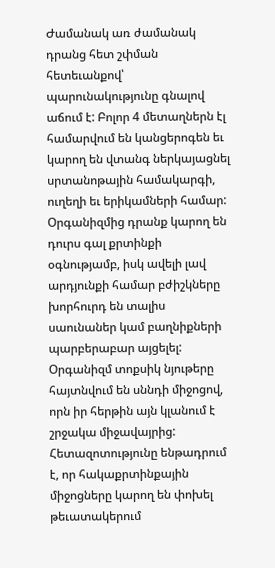Ժամանակ առ ժամանակ դրանց հետ շփման հետեւանքով՝ պարունակությունը գնալով աճում է: Բոլոր 4 մետաղներն էլ համարվում են կանցերոգեն եւ կարող են վտանգ ներկայացնել սրտանոթային համակարգի, ուղեղի եւ երիկամների համար:
Օրգանիզմից դրանք կարող են դուրս գալ քրտինքի օգնությամբ, իսկ ավելի լավ արդյունքի համար բժիշկները խորհուրդ են տալիս սաունաներ կամ բաղնիքների պարբերաբար այցելել:
Օրգանիզմ տոքսիկ նյութերը հայտնվում են սննդի միջոցով, որն իր հերթին այն կլանում է շրջակա միջավայրից:
Հետազոտությունը ենթադրում է, որ հակաքրտինքային միջոցները կարող են փոխել թեւատակերում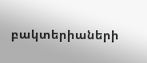բակտերիաների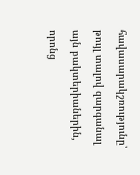հավասարակշռությունը՝ թույլ տալով զարգանալ այն բակտերիաներին, որոնց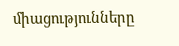միացությունները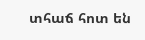տհաճ հոտ են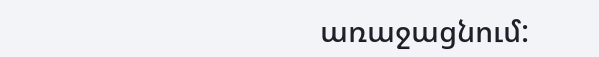առաջացնում: